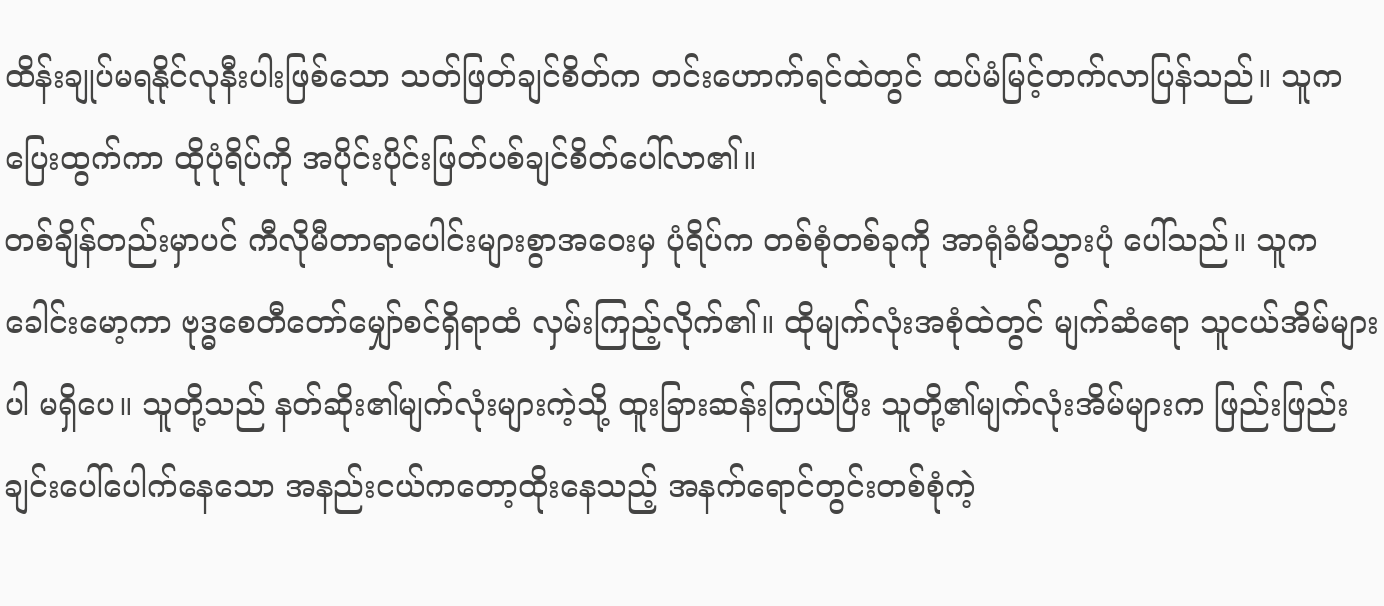ထိန်းချုပ်မရနိုင်လုနီးပါးဖြစ်သော သတ်ဖြတ်ချင်စိတ်က တင်းဟောက်ရင်ထဲတွင် ထပ်မံမြင့်တက်လာပြန်သည်။ သူက ပြေးထွက်ကာ ထိုပုံရိပ်ကို အပိုင်းပိုင်းဖြတ်ပစ်ချင်စိတ်ပေါ်လာ၏။
တစ်ချိန်တည်းမှာပင် ကီလိုမီတာရာပေါင်းများစွာအဝေးမှ ပုံရိပ်က တစ်စုံတစ်ခုကို အာရုံခံမိသွားပုံ ပေါ်သည်။ သူကခေါင်းမော့ကာ ဗုဒ္ဓစေတီတော်မျှော်စင်ရှိရာထံ လှမ်းကြည့်လိုက်၏။ ထိုမျက်လုံးအစုံထဲတွင် မျက်ဆံရော သူငယ်အိမ်များပါ မရှိပေ။ သူတို့သည် နတ်ဆိုး၏မျက်လုံးများကဲ့သို့ ထူးခြားဆန်းကြယ်ပြီး သူတို့၏မျက်လုံးအိမ်များက ဖြည်းဖြည်းချင်းပေါ်ပေါက်နေသော အနည်းငယ်ကတော့ထိုးနေသည့် အနက်ရောင်တွင်းတစ်စုံကဲ့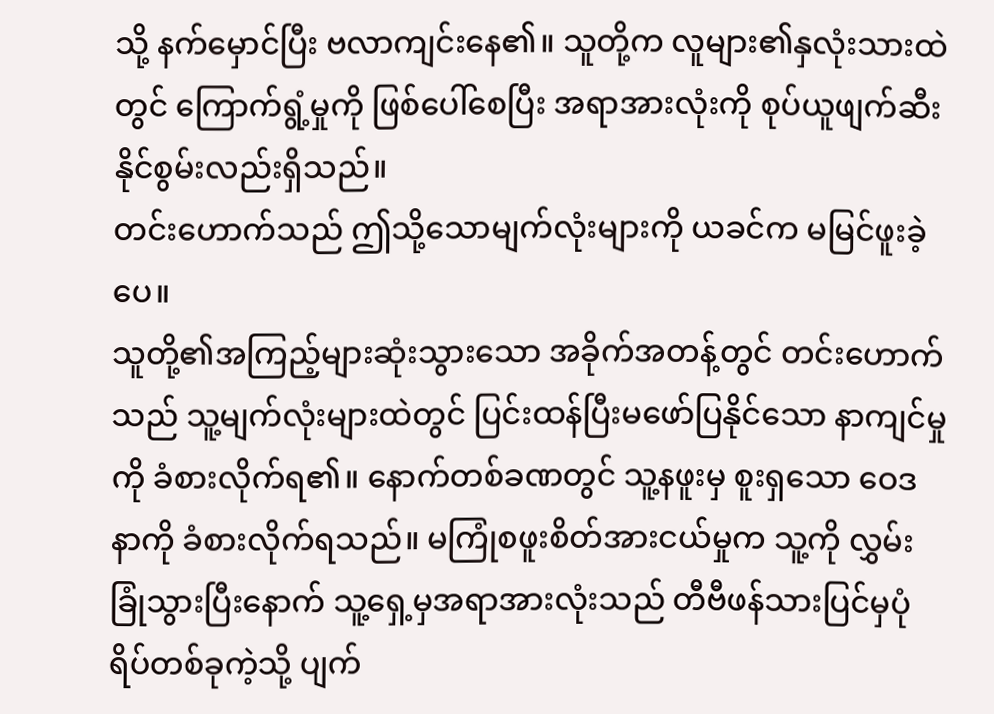သို့ နက်မှောင်ပြီး ဗလာကျင်းနေ၏။ သူတို့က လူများ၏နှလုံးသားထဲတွင် ကြောက်ရွံ့မှုကို ဖြစ်ပေါ်စေပြီး အရာအားလုံးကို စုပ်ယူဖျက်ဆီးနိုင်စွမ်းလည်းရှိသည်။
တင်းဟောက်သည် ဤသို့သောမျက်လုံးများကို ယခင်က မမြင်ဖူးခဲ့ပေ။
သူတို့၏အကြည့်များဆုံးသွားသော အခိုက်အတန့်တွင် တင်းဟောက်သည် သူ့မျက်လုံးများထဲတွင် ပြင်းထန်ပြီးမဖော်ပြနိုင်သော နာကျင်မှုကို ခံစားလိုက်ရ၏။ နောက်တစ်ခဏတွင် သူ့နဖူးမှ စူးရှသော ဝေဒနာကို ခံစားလိုက်ရသည်။ မကြုံစဖူးစိတ်အားငယ်မှုက သူ့ကို လွှမ်းခြုံသွားပြီးနောက် သူ့ရှေ့မှအရာအားလုံးသည် တီဗီဖန်သားပြင်မှပုံရိပ်တစ်ခုကဲ့သို့ ပျက်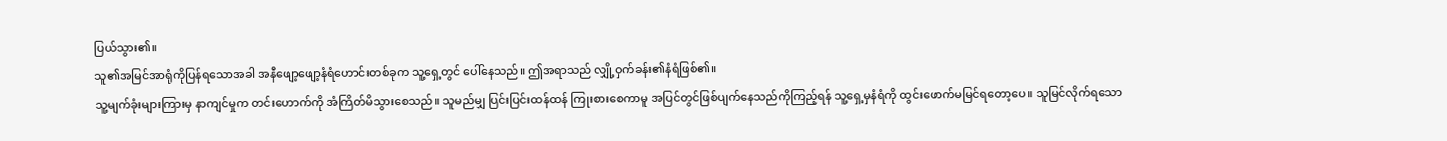ပြယ်သွား၏။
သူ၏အမြင်အာရုံကိုပြန်ရသောအခါ အနီဖျော့ဖျော့နံရံဟောင်းတစ်ခုက သူ့ရှေ့တွင် ပေါ်နေသည်။ ဤအရာသည် လျှို့ဝှက်ခန်း၏နံရံဖြစ်၏။
သူ့မျက်ခုံးများကြားမှ နာကျင်မှုက တင်းဟောက်ကို အံကြိတ်မိသွားစေသည်။ သူမည်မျှ ပြင်းပြင်းထန်ထန် ကြုးစားစေကာမူ အပြင်တွင်ဖြစ်ပျက်နေသည်ကိုကြည့်ရန် သူ့ရှေ့မှနံရံကို ထွင်းဖောက်မမြင်ရတော့ပေ။ သူမြင်လိုက်ရသော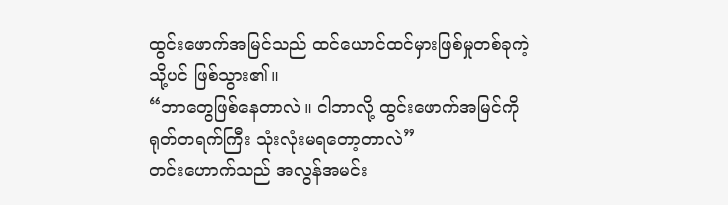ထွင်းဖောက်အမြင်သည် ထင်ယောင်ထင်မှားဖြစ်မှုတစ်ခုကဲ့သို့ပင် ဖြစ်သွား၏။
“ဘာတွေဖြစ်နေတာလဲ။ ငါဘာလို့ ထွင်းဖောက်အမြင်ကို ရုတ်တရက်ကြီး သုံးလုံးမရတော့တာလဲ”
တင်းဟောက်သည် အလွန်အမင်း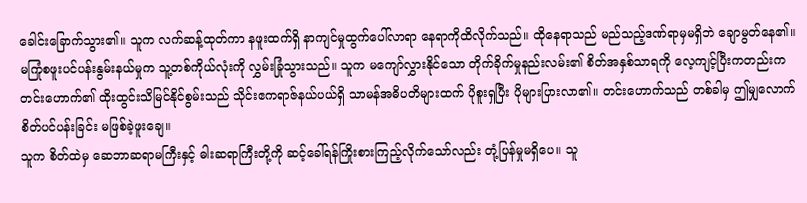ခေါင်းခြောက်သွား၏။ သူက လက်ဆန့်ထုတ်ကာ နဖူးထက်ရှိ နာကျင်မှုထွက်ပေါ်လာရာ နေရာကိုထိလိုက်သည်။ ထိုနေရာသည် မည်သည့်ဒဏ်ရာမှမရှိဘဲ ချောမွတ်နေ၏။
မကြုံစဖူးပင်ပန်းနွမ်းနယ်မှုက သူ့တစ်ကိုယ်လုံးကို လွှမ်းခြုံသွားသည်။ သူက မကျော်လွှားနိုင်သော တိုက်ခိုက်မှုနည်းလမ်း၏ စိတ်အနှစ်သာရကို လေ့ကျင့်ပြီးကတည်းက တင်းဟောက်၏ ထိုးထွင်းသိမြင်နိုင်စွမ်းသည် သိုင်းဧကရာဇ်နယ်ပယ်ရှိ သာမန်အဓိပတိများထက် ပိုစူးရှပြီး ပိုများပြားလာ၏။ တင်းဟောက်သည် တစ်ခါမှ ဤမျှလောက် စိတ်ပင်ပန်းခြင်း မဖြစ်ခဲ့ဖူးချေ။
သူက စိတ်ထဲမှ ဆေဘာဆရာမကြီးနှင့် ဓါးဆရာကြီးတို့ကို ဆင့်ခေါ်ရန်ကြိုးစားကြည့်လိုက်သော်လည်း တုံ့ပြန်မှုမရှိပေ။ သူ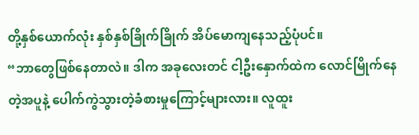တို့နှစ်ယောက်လုံး နှစ်နှစ်ခြိုက်ခြိုက် အိပ်မောကျနေသည့်ပုံပင်။
“ဘာတွေဖြစ်နေတာလဲ။ ဒါက အခုလေးတင် ငါ့ဦးနှောက်ထဲက လောင်မြိုက်နေတဲ့အပူနဲ့ ပေါက်ကွဲသွားတဲ့ခံစားမှုကြောင့်များလား။ လူထူး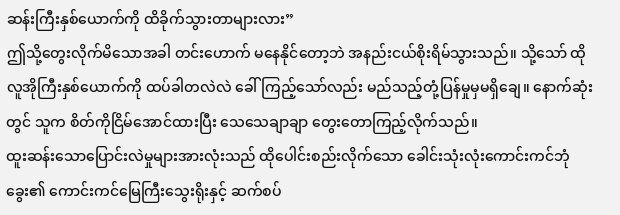ဆန်းကြီးနှစ်ယောက်ကို ထိခိုက်သွားတာများလား”
ဤသို့တွေးလိုက်မိသောအခါ တင်းဟောက် မနေနိုင်တော့ဘဲ အနည်းငယ်စိုးရိမ်သွားသည်။ သို့သော် ထိုလူအိုကြီးနှစ်ယောက်ကို ထပ်ခါတလဲလဲ ခေါ်ကြည့်သော်လည်း မည်သည့်တုံ့ပြန်မှုမှမရှိချေ။ နောက်ဆုံးတွင် သူက စိတ်ကိုငြိမ်အောင်ထားပြီး သေသေချာချာ တွေးတောကြည့်လိုက်သည်။
ထူးဆန်းသောပြောင်းလဲမှုများအားလုံးသည် ထိုပေါင်းစည်းလိုက်သော ခေါင်းသုံးလုံးကောင်းကင်ဘုံခွေး၏ ကောင်းကင်မြေကြီးသွေးရိုးနှင့် ဆက်စပ်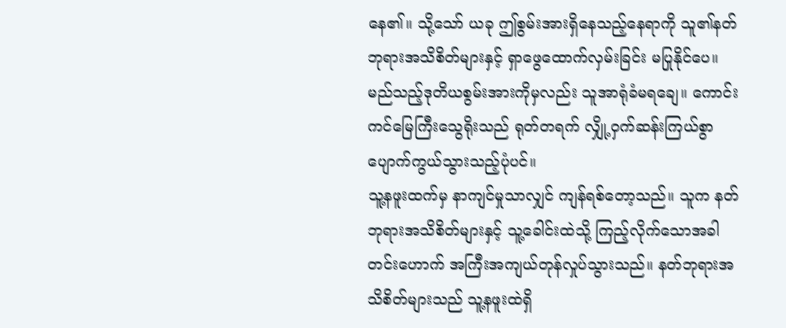နေ၏။ သို့သော် ယခု ဤစွမ်းအားရှိနေသည့်နေရာကို သူ၏နတ်ဘုရားအသိစိတ်များနှင့် ရှာဖွေထောက်လှမ်းခြင်း မပြုနိုင်ပေ။ မည်သည့်ဒုတိယစွမ်းအားကိုမှလည်း သူအာရုံခံမရချေ။ ကောင်းကင်မြေကြီးသွေရိုးသည် ရုတ်တရက် လျှို့ဝှက်ဆန်းကြယ်စွာ ပျောက်ကွယ်သွားသည့်ပုံပင်။
သူ့နဖူးထက်မှ နာကျင်မှုသာလျှင် ကျန်ရစ်တော့သည်။ သူက နတ်ဘုရားအသိစိတ်များနှင့် သူ့ခေါင်းထဲသို့ ကြည့်လိုက်သောအခါ တင်းဟောက် အကြီးအကျယ်တုန်လှုပ်သွားသည်။ နတ်ဘုရားအသိစိတ်များသည် သူ့နဖူးထဲရှိ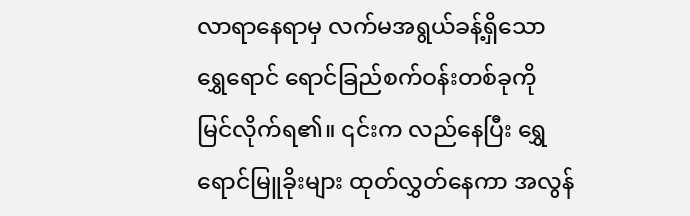လာရာနေရာမှ လက်မအရွယ်ခန့်ရှိသော ရွှေရောင် ရောင်ခြည်စက်ဝန်းတစ်ခုကို မြင်လိုက်ရ၏။ ၎င်းက လည်နေပြီး ရွှေရောင်မြူခိုးများ ထုတ်လွှတ်နေကာ အလွန်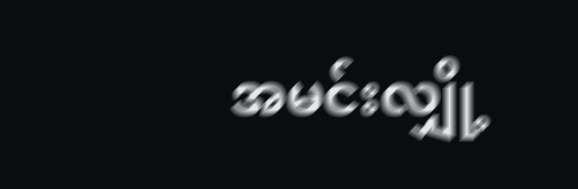အမင်းလျှို့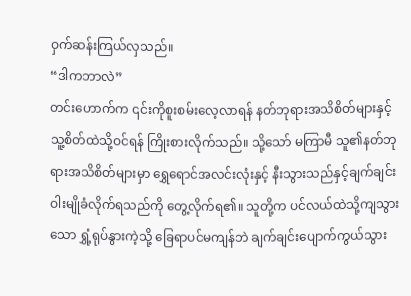ဝှက်ဆန်းကြယ်လှသည်။
“ဒါကဘာလဲ”
တင်းဟောက်က ၎င်းကိုစူးစမ်းလေ့လာရန် နတ်ဘုရားအသိစိတ်များနှင့် သူ့စိတ်ထဲသို့ဝင်ရန် ကြိုးစားလိုက်သည်။ သို့သော် မကြာမီ သူ၏နတ်ဘုရားအသိစိတ်များမှာ ရွှေရောင်အလင်းလုံးနှင့် နီးသွားသည်နှင့်ချက်ချင်း ဝါးမျိုခံလိုက်ရသည်ကို တွေ့လိုက်ရ၏။ သူတို့က ပင်လယ်ထဲသို့ကျသွားသော ရွှံ့ရုပ်နွားကဲ့သို့ ခြေရာပင်မကျန်ဘဲ ချက်ချင်းပျောက်ကွယ်သွား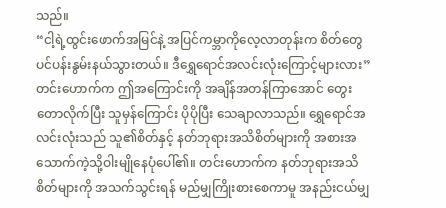သည်။
“ငါ့ရဲ့ထွင်းဖောက်အမြင်နဲ့ အပြင်ကမ္ဘာကိုလေ့လာတုန်းက စိတ်တွေပင်ပန်းနွမ်းနယ်သွားတယ်။ ဒီရွှေရောင်အလင်းလုံးကြောင့်များလား”
တင်းဟောက်က ဤအကြောင်းကို အချိန်အတန်ကြာအောင် တွေးတောလိုက်ပြီး သူမှန်ကြောင်း ပိုပိုပြီး သေချာလာသည်။ ရွှေရောင်အလင်းလုံးသည် သူ၏စိတ်နှင့် နတ်ဘုရားအသိစိတ်များကို အစားအသောက်ကဲ့သို့ဝါးမျိုနေပုံပေါ်၏။ တင်းဟောက်က နတ်ဘုရားအသိစိတ်များကို အသက်သွင်းရန် မည်မျှကြိုးစားစေကာမူ အနည်းငယ်မျှ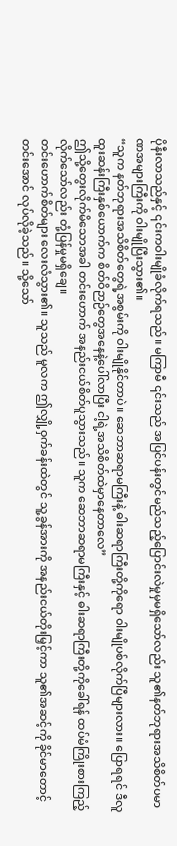ပိုနီးလာသည်နှင့် ၎င်းကဝါးမျိုခံလိုက်ရသည်။ မကြာမီ ၎င်းသည် အပြင်ပန်းတွင်မည်သည့်ပြောင်းလဲမှုမှမရှိသော်လည်း သူ၏နတ်ဘုရားအသိစိတ်ပမာဏအများကြီးကို ဝါးမျိုပြီးသွား၏။
“သူက နတ်ဘုရားအသိစိတ်တွေရဲ့အစွမ်းကို ဝါးမျိုနိုင်တာပဲ။ ဆေဘာဆရာမကြီးနဲ့ ဓါးဆရာကြီးတို့ကိုရော ဝါးမျိုပစ်လိုက်ပြီများလား။ ပြောရရင် ဒီလူထူးဆန်းကြီးနှစ်ယောက်က စိတ်ဝိဉာဉ်တွေအနေနဲ့ပေါ်လာပြီး ငါ့ရဲ့အသိစိတ်ထဲမှာနေတာလေ”
ဤသို့တွေးလိုက်မိသောအခါ တင်းဟောက် အနည်းငယ်စိတ်ပူသွားသည်။ သူက ဆေဘာဆရာမကြီးနှင့် ဓါးဆရာကြီးတို့ကိုခေါ်ရန် ထပ်မံကြိုးစားကြည့်လိုက်သော်လည်း တုံ့ပြန်မှုမရှိချေ။
တင်းဟောက်စိတ်များ လေးလံသွား၏။ သူသည် မူလက ဤလျှို့ဝှက်ခန်းထဲတွင် သူ့ခွန်အားကို အနည်းငယ်တိုးမြှင့်ကာ သူ၏အဆင့်ကို ခိုင်မာတောင့်တင်းအောင် လုပ်လိုခဲ့သည်။ သို့သော်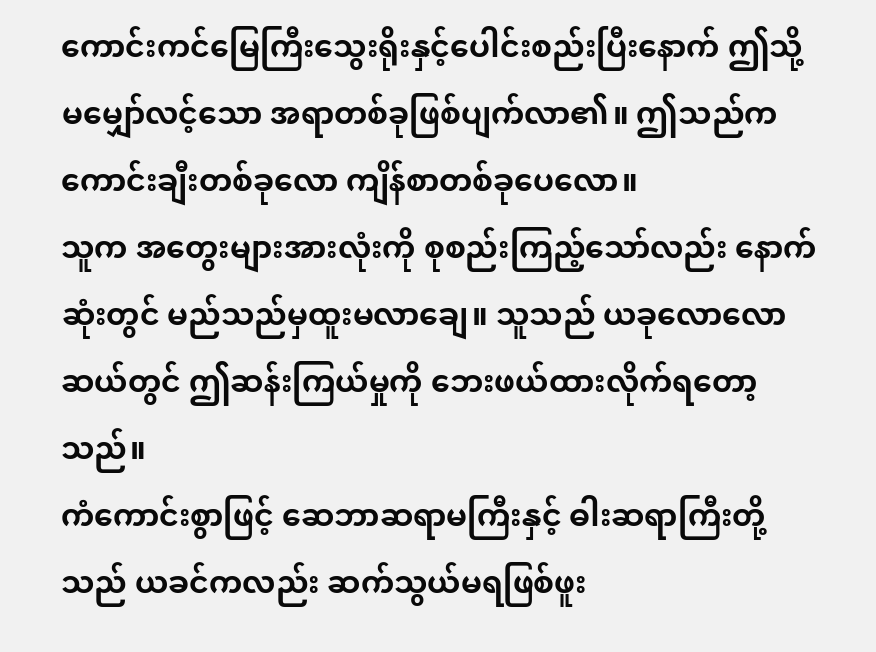ကောင်းကင်မြေကြီးသွေးရိုးနှင့်ပေါင်းစည်းပြီးနောက် ဤသို့မမျှော်လင့်သော အရာတစ်ခုဖြစ်ပျက်လာ၏။ ဤသည်က ကောင်းချီးတစ်ခုလော ကျိန်စာတစ်ခုပေလော။
သူက အတွေးများအားလုံးကို စုစည်းကြည့်သော်လည်း နောက်ဆုံးတွင် မည်သည်မှထူးမလာချေ။ သူသည် ယခုလောလောဆယ်တွင် ဤဆန်းကြယ်မှုကို ဘေးဖယ်ထားလိုက်ရတော့သည်။
ကံကောင်းစွာဖြင့် ဆေဘာဆရာမကြီးနှင့် ဓါးဆရာကြီးတို့သည် ယခင်ကလည်း ဆက်သွယ်မရဖြစ်ဖူး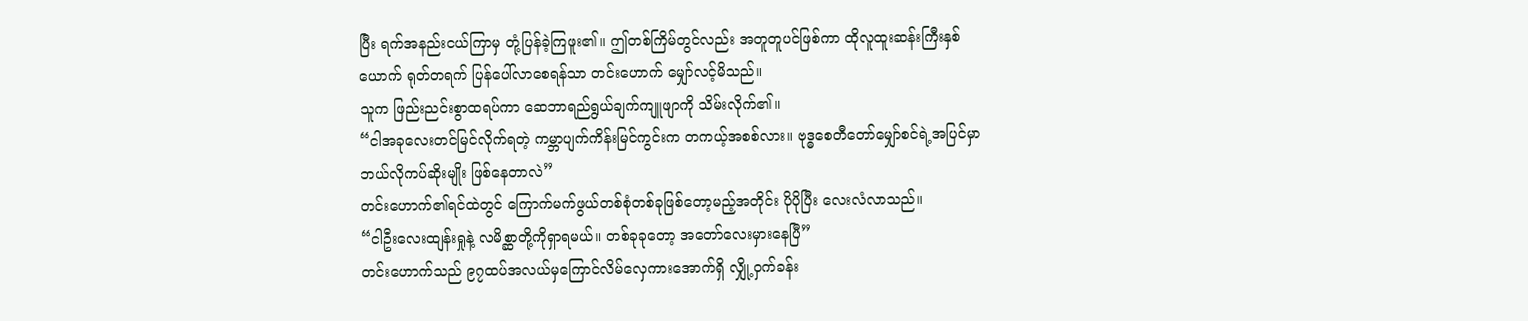ပြီး ရက်အနည်းငယ်ကြာမှ တုံ့ပြန်ခဲ့ကြဖူး၏။ ဤတစ်ကြိမ်တွင်လည်း အတူတူပင်ဖြစ်ကာ ထိုလူထူးဆန်းကြီးနှစ်ယောက် ရုတ်တရက် ပြန်ပေါ်လာစေရန်သာ တင်းဟောက် မျှော်လင့်မိသည်။
သူက ဖြည်းညင်းစွာထရပ်ကာ ဆေဘာရည်ရွယ်ချက်ကျူဖျာကို သိမ်းလိုက်၏။
“ငါအခုလေးတင်မြင်လိုက်ရတဲ့ ကမ္ဘာပျက်ကိန်းမြင်ကွင်းက တကယ့်အစစ်လား။ ဗုဒ္ဓစေတီတော်မျှော်စင်ရဲ့အပြင်မှာ ဘယ်လိုကပ်ဆိုးမျိုး ဖြစ်နေတာလဲ”
တင်းဟောက်၏ရင်ထဲတွင် ကြောက်မက်ဖွယ်တစ်စုံတစ်ခုဖြစ်တော့မည့်အတိုင်း ပိုပိုပြီး လေးလံလာသည်။
“ငါဦးလေးထျန်းရှုနဲ့ လမိစ္ဆာတို့ကိုရှာရမယ်။ တစ်ခုခုတော့ အတော်လေးမှားနေပြီ”
တင်းဟောက်သည် ၉၇ထပ်အလယ်မှကြောင်လိမ်လှေကားအောက်ရှိ လျှို့ဝှက်ခန်း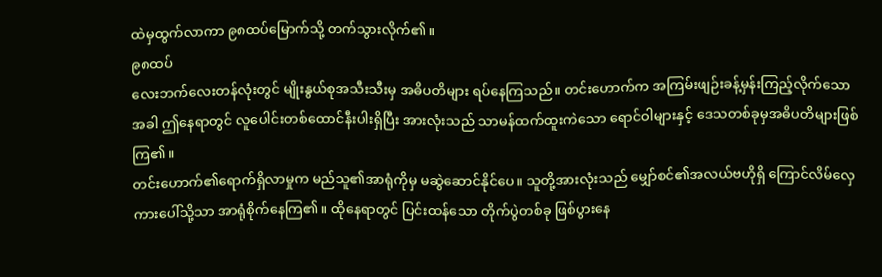ထဲမှထွက်လာကာ ၉၈ထပ်မြောက်သို့ တက်သွားလိုက်၏။
၉၈ထပ်
လေးဘက်လေးတန်လုံးတွင် မျိုးနွယ်စုအသီးသီးမှ အဓိပတိများ ရပ်နေကြသည်။ တင်းဟောက်က အကြမ်းဖျဉ်းခန့်မှန်းကြည့်လိုက်သောအခါ ဤနေရာတွင် လူပေါင်းတစ်ထောင်နီးပါးရှိပြီး အားလုံးသည် သာမန်ထက်ထူးကဲသော ရောင်ဝါများနှင့် ဒေသတစ်ခုမှအဓိပတိများဖြစ်ကြ၏။
တင်းဟောက်၏ရောက်ရှိလာမှုက မည်သူ၏အာရုံကိုမှ မဆွဲဆောင်နိုင်ပေ။ သူတို့အားလုံးသည် မျှော်စင်၏အလယ်ဗဟိုရှိ ကြောင်လိမ်လှေကားပေါ်သို့သာ အာရုံစိုက်နေကြ၏။ ထိုနေရာတွင် ပြင်းထန်သော တိုက်ပွဲတစ်ခု ဖြစ်ပွားနေ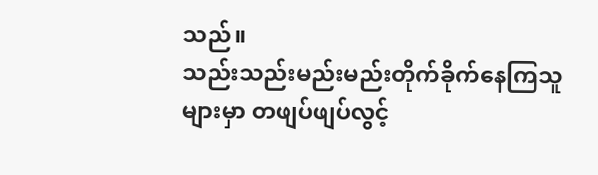သည်။
သည်းသည်းမည်းမည်းတိုက်ခိုက်နေကြသူများမှာ တဖျပ်ဖျပ်လွင့်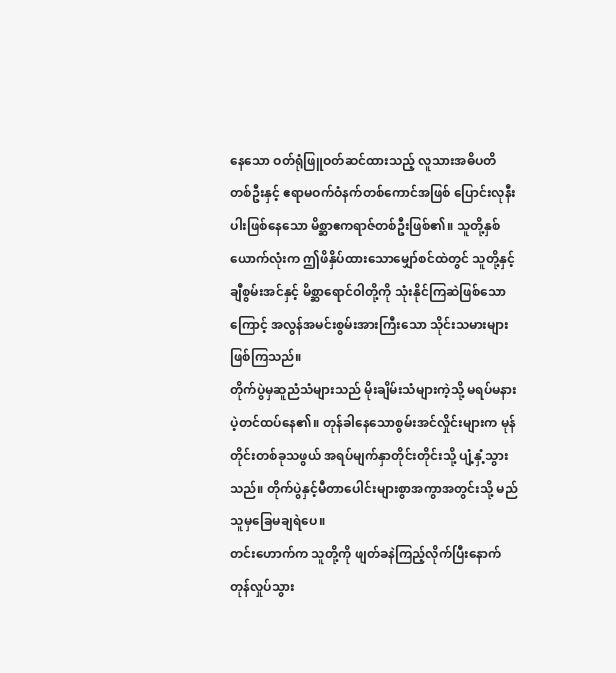နေသော ဝတ်ရုံဖြူဝတ်ဆင်ထားသည့် လူသားအဓိပတိတစ်ဦးနှင့် ဧရာမဝက်ဝံနက်တစ်ကောင်အဖြစ် ပြောင်းလုနီးပါးဖြစ်နေသော မိစ္ဆာဧကရာဇ်တစ်ဦးဖြစ်၏။ သူတို့နှစ်ယောက်လုံးက ဤဖိနှိပ်ထားသောမျှော်စင်ထဲတွင် သူတို့နှင့်ချီစွမ်းအင်နှင့် မိစ္ဆာရောင်ဝါတို့ကို သုံးနိုင်ကြဆဲဖြစ်သောကြောင့် အလွန်အမင်းစွမ်းအားကြီးသော သိုင်းသမားများဖြစ်ကြသည်။
တိုက်ပွဲမှဆူညံသံများသည် မိုးချိမ်းသံများကဲ့သို့ မရပ်မနားပဲ့တင်ထပ်နေ၏။ တုန်ခါနေသောစွမ်းအင်လှိုင်းများက မုန်တိုင်းတစ်ခုသဖွယ် အရပ်မျက်နှာတိုင်းတိုင်းသို့ ပျံ့နှံ့သွားသည်။ တိုက်ပွဲနှင့်မီတာပေါင်းများစွာအကွာအတွင်းသို့ မည်သူမှခြေမချရဲပေ။
တင်းဟောက်က သူတို့ကို ဖျတ်ခနဲကြည့်လိုက်ပြီးနောက် တုန်လှုပ်သွား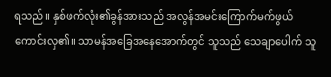ရသည်။ နှစ်ဖက်လုံး၏ခွန်အားသည် အလွန်အမင်းကြောက်မက်ဖွယ်ကောင်းလှ၏။ သာမန်အခြေအနေအောက်တွင် သူသည် သေချာပေါက် သူ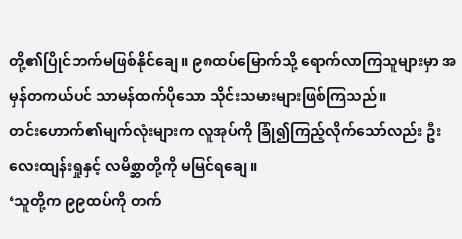တို့၏ပြိုင်ဘက်မဖြစ်နိုင်ချေ။ ၉၈ထပ်မြောက်သို့ ရောက်လာကြသူများမှာ အမှန်တကယ်ပင် သာမန်ထက်ပိုသော သိုင်းသမားများဖြစ်ကြသည်။
တင်းဟောက်၏မျက်လုံးများက လူအုပ်ကို ခြုံ၍ကြည့်လိုက်သော်လည်း ဦးလေးထျန်းရှုနှင့် လမိစ္ဆာတို့ကို မမြင်ရချေ။
‘သူတို့က ၉၉ထပ်ကို တက်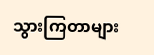သွားကြတာများ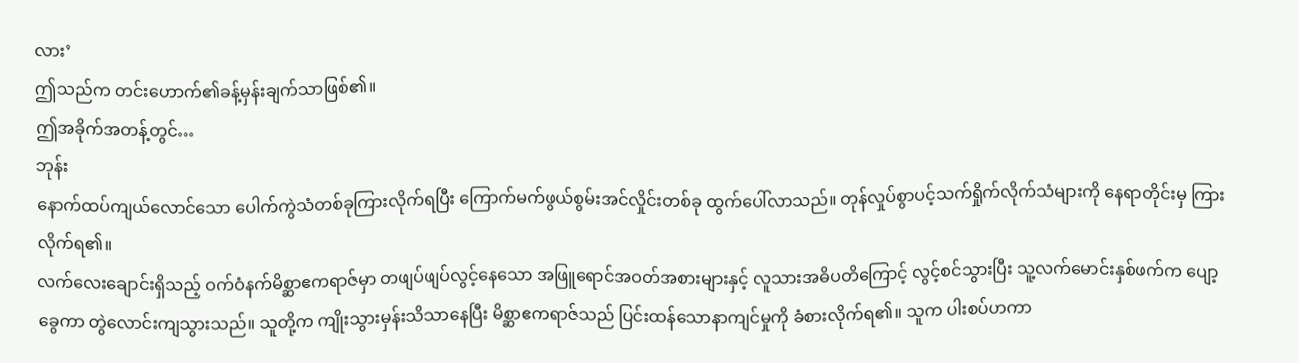လား’
ဤသည်က တင်းဟောက်၏ခန့်မှန်းချက်သာဖြစ်၏။
ဤအခိုက်အတန့်တွင်…
ဘုန်း
နောက်ထပ်ကျယ်လောင်သော ပေါက်ကွဲသံတစ်ခုကြားလိုက်ရပြီး ကြောက်မက်ဖွယ်စွမ်းအင်လှိုင်းတစ်ခု ထွက်ပေါ်လာသည်။ တုန်လှုပ်စွာပင့်သက်ရှိုက်လိုက်သံများကို နေရာတိုင်းမှ ကြားလိုက်ရ၏။
လက်လေးချောင်းရှိသည့် ဝက်ဝံနက်မိစ္ဆာဧကရာဇ်မှာ တဖျပ်ဖျပ်လွင့်နေသော အဖြူရောင်အဝတ်အစားများနှင့် လူသားအဓိပတိကြောင့် လွင့်စင်သွားပြီး သူ့လက်မောင်းနှစ်ဖက်က ပျော့ခွေကာ တွဲလောင်းကျသွားသည်။ သူတို့က ကျိုးသွားမှန်းသိသာနေပြီး မိစ္ဆာဧကရာဇ်သည် ပြင်းထန်သောနာကျင်မှုကို ခံစားလိုက်ရ၏။ သူက ပါးစပ်ဟကာ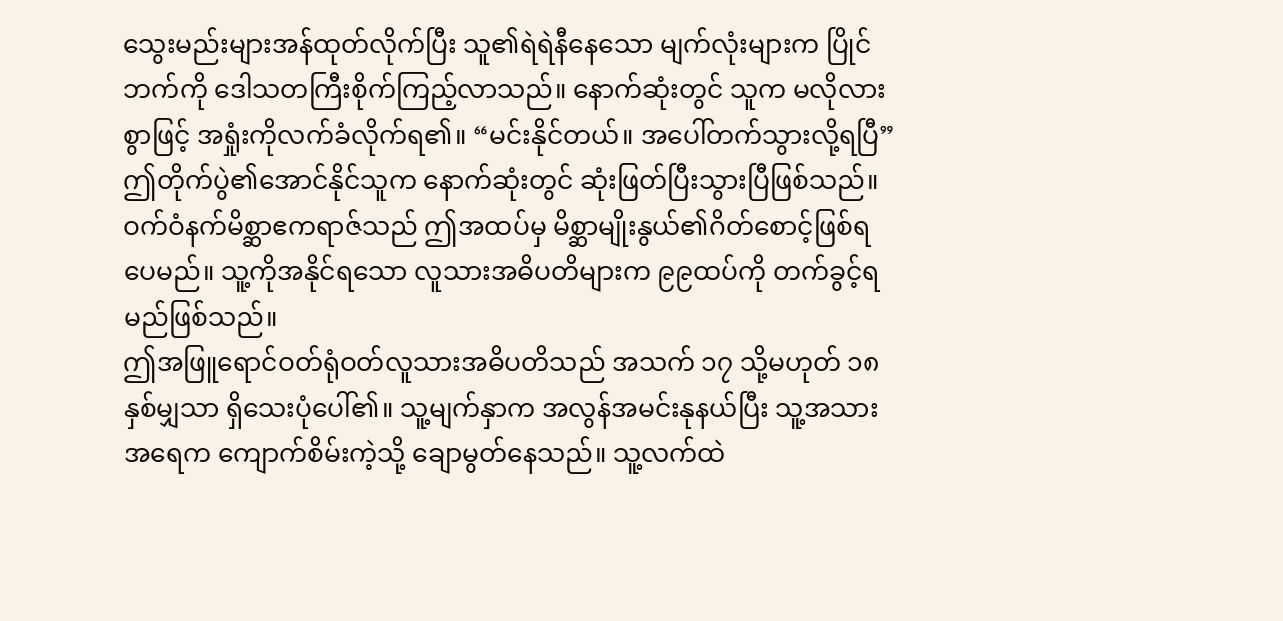သွေးမည်းများအန်ထုတ်လိုက်ပြီး သူ၏ရဲရဲနီနေသော မျက်လုံးများက ပြိုင်ဘက်ကို ဒေါသတကြီးစိုက်ကြည့်လာသည်။ နောက်ဆုံးတွင် သူက မလိုလားစွာဖြင့် အရှုံးကိုလက်ခံလိုက်ရ၏။ “မင်းနိုင်တယ်။ အပေါ်တက်သွားလို့ရပြီ”
ဤတိုက်ပွဲ၏အောင်နိုင်သူက နောက်ဆုံးတွင် ဆုံးဖြတ်ပြီးသွားပြီဖြစ်သည်။
ဝက်ဝံနက်မိစ္ဆာဧကရာဇ်သည် ဤအထပ်မှ မိစ္ဆာမျိုးနွယ်၏ဂိတ်စောင့်ဖြစ်ရပေမည်။ သူ့ကိုအနိုင်ရသော လူသားအဓိပတိများက ၉၉ထပ်ကို တက်ခွင့်ရမည်ဖြစ်သည်။
ဤအဖြူရောင်ဝတ်ရုံဝတ်လူသားအဓိပတိသည် အသက် ၁၇ သို့မဟုတ် ၁၈နှစ်မျှသာ ရှိသေးပုံပေါ်၏။ သူ့မျက်နှာက အလွန်အမင်းနုနယ်ပြီး သူ့အသားအရေက ကျောက်စိမ်းကဲ့သို့ ချောမွတ်နေသည်။ သူ့လက်ထဲ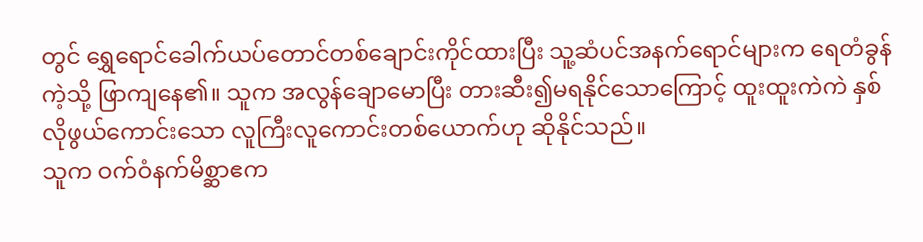တွင် ရွှေရောင်ခေါက်ယပ်တောင်တစ်ချောင်းကိုင်ထားပြီး သူ့ဆံပင်အနက်ရောင်များက ရေတံခွန်ကဲ့သို့ ဖြာကျနေ၏။ သူက အလွန်ချောမောပြီး တားဆီး၍မရနိုင်သောကြောင့် ထူးထူးကဲကဲ နှစ်လိုဖွယ်ကောင်းသော လူကြီးလူကောင်းတစ်ယောက်ဟု ဆိုနိုင်သည်။
သူက ဝက်ဝံနက်မိစ္ဆာဧက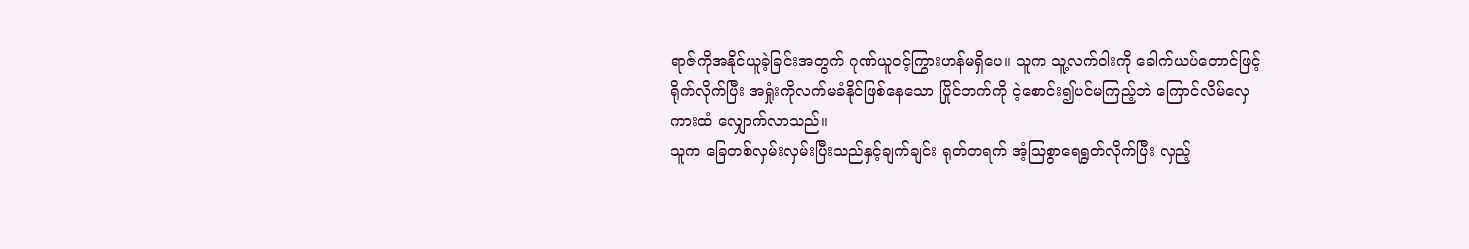ရာဇ်ကိုအနိုင်ယူခဲ့ခြင်းအတွက် ဂုဏ်ယူဝင့်ကြွားဟန်မရှိပေ။ သူက သူ့လက်ဝါးကို ခေါက်ယပ်တောင်ဖြင့်ရိုက်လိုက်ပြီး အရှုံးကိုလက်မခံနိုင်ဖြစ်နေသော ပြိုင်ဘက်ကို ငဲ့စောင်း၍ပင်မကြည့်ဘဲ ကြောင်လိမ်လှေကားထံ လျှောက်လာသည်။
သူက ခြေတစ်လှမ်းလှမ်းပြီးသည်နှင့်ချက်ချင်း ရုတ်တရက် အံ့ဩစွာရေရွတ်လိုက်ပြီး လှည့်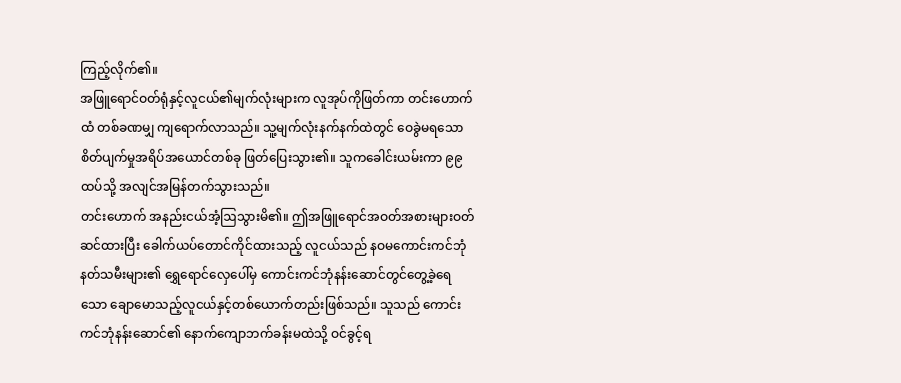ကြည့်လိုက်၏။
အဖြူရောင်ဝတ်ရုံနှင့်လူငယ်၏မျက်လုံးများက လူအုပ်ကိုဖြတ်ကာ တင်းဟောက်ထံ တစ်ခဏမျှ ကျရောက်လာသည်။ သူ့မျက်လုံးနက်နက်ထဲတွင် ဝေခွဲမရသော စိတ်ပျက်မှုအရိပ်အယောင်တစ်ခု ဖြတ်ပြေးသွား၏။ သူကခေါင်းယမ်းကာ ၉၉ထပ်သို့ အလျင်အမြန်တက်သွားသည်။
တင်းဟောက် အနည်းငယ်အံ့ဩသွားမိ၏။ ဤအဖြူရောင်အဝတ်အစားများဝတ်ဆင်ထားပြီး ခေါက်ယပ်တောင်ကိုင်ထားသည့် လူငယ်သည် နဝမကောင်းကင်ဘုံနတ်သမီးများ၏ ရွှေရောင်လှေပေါ်မှ ကောင်းကင်ဘုံနန်းဆောင်တွင်တွေ့ခဲ့ရေသော ချောမောသည့်လူငယ်နှင့်တစ်ယောက်တည်းဖြစ်သည်။ သူသည် ကောင်းကင်ဘုံနန်းဆောင်၏ နောက်ကျောဘက်ခန်းမထဲသို့ ဝင်ခွင့်ရ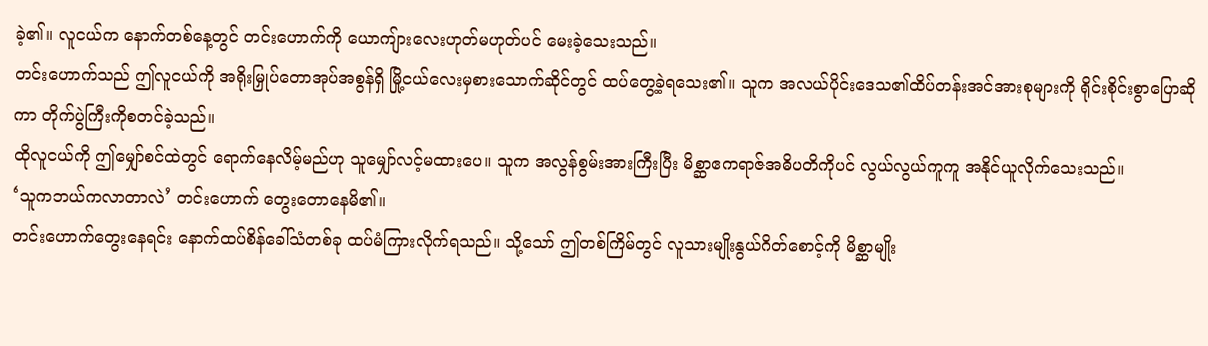ခဲ့၏။ လူငယ်က နောက်တစ်နေ့တွင် တင်းဟောက်ကို ယောကျ်ားလေးဟုတ်မဟုတ်ပင် မေးခဲ့သေးသည်။
တင်းဟောက်သည် ဤလူငယ်ကို အရိုးမြှုပ်တောအုပ်အစွန်ရှိ မြို့ငယ်လေးမှစားသောက်ဆိုင်တွင် ထပ်တွေ့ခဲ့ရသေး၏။ သူက အလယ်ပိုင်းဒေသ၏ထိပ်တန်းအင်အားစုများကို ရိုင်းစိုင်းစွာပြောဆိုကာ တိုက်ပွဲကြီးကိုစတင်ခဲ့သည်။
ထိုလူငယ်ကို ဤမျှော်စင်ထဲတွင် ရောက်နေလိမ့်မည်ဟု သူမျှော်လင့်မထားပေ။ သူက အလွန်စွမ်းအားကြီးပြီး မိစ္ဆာဧကရာဇ်အဓိပတိကိုပင် လွယ်လွယ်ကူကူ အနိုင်ယူလိုက်သေးသည်။
‘သူကဘယ်ကလာတာလဲ’ တင်းဟောက် တွေးတောနေမိ၏။
တင်းဟောက်တွေးနေရင်း နောက်ထပ်စိန်ခေါ်သံတစ်ခု ထပ်မံကြားလိုက်ရသည်။ သို့သော် ဤတစ်ကြိမ်တွင် လူသားမျိုးနွယ်ဂိတ်စောင့်ကို မိစ္ဆာမျိုး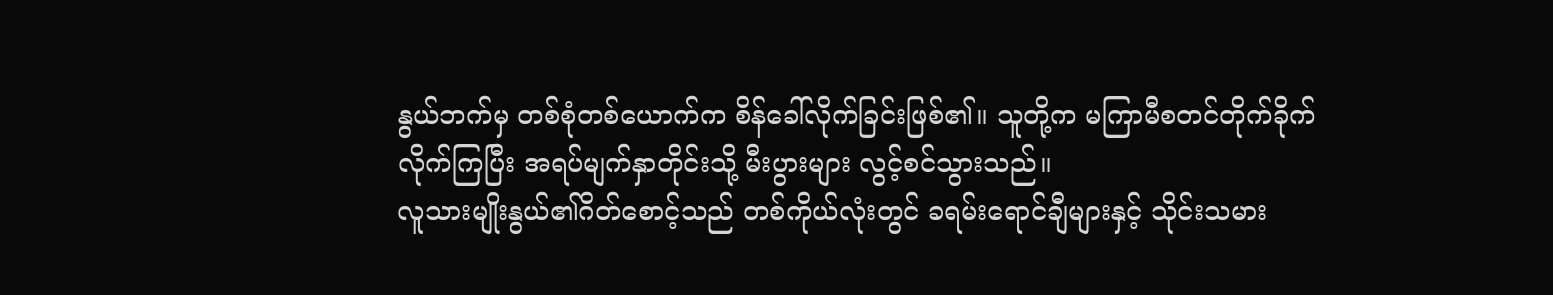နွယ်ဘက်မှ တစ်စုံတစ်ယောက်က စိန်ခေါ်လိုက်ခြင်းဖြစ်၏။ သူတို့က မကြာမီစတင်တိုက်ခိုက်လိုက်ကြပြီး အရပ်မျက်နှာတိုင်းသို့ မီးပွားများ လွင့်စင်သွားသည်။
လူသားမျိုးနွယ်၏ဂိတ်စောင့်သည် တစ်ကိုယ်လုံးတွင် ခရမ်းရောင်ချီများနှင့် သိုင်းသမား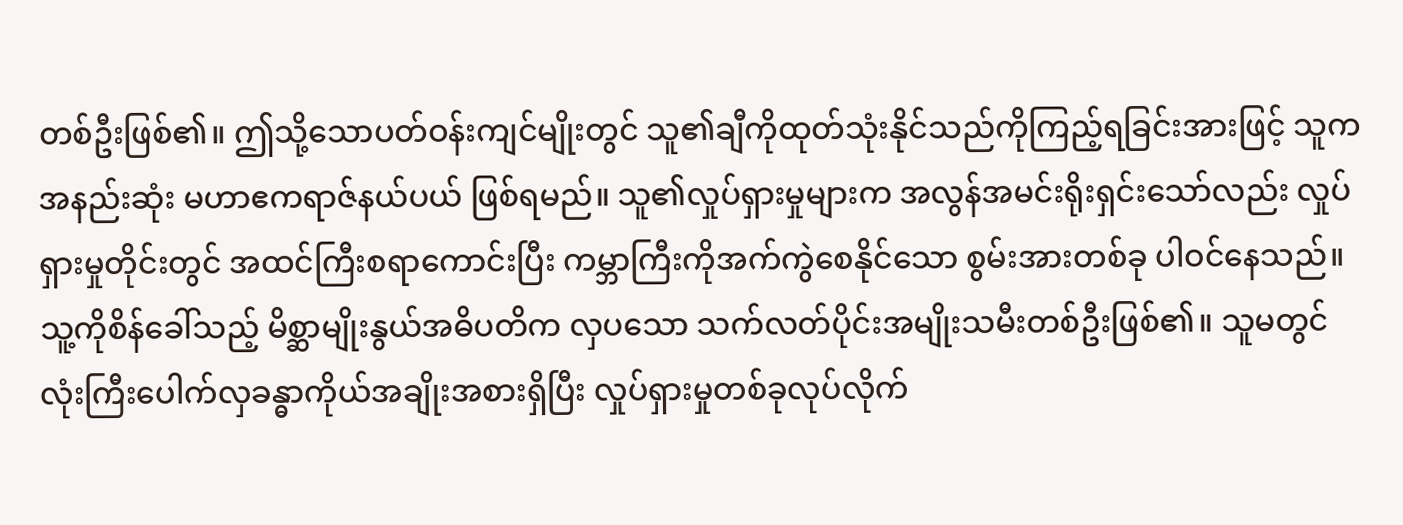တစ်ဦးဖြစ်၏။ ဤသို့သောပတ်ဝန်းကျင်မျိုးတွင် သူ၏ချီကိုထုတ်သုံးနိုင်သည်ကိုကြည့်ရခြင်းအားဖြင့် သူက အနည်းဆုံး မဟာဧကရာဇ်နယ်ပယ် ဖြစ်ရမည်။ သူ၏လှုပ်ရှားမှုများက အလွန်အမင်းရိုးရှင်းသော်လည်း လှုပ်ရှားမှုတိုင်းတွင် အထင်ကြီးစရာကောင်းပြီး ကမ္ဘာကြီးကိုအက်ကွဲစေနိုင်သော စွမ်းအားတစ်ခု ပါဝင်နေသည်။
သူ့ကိုစိန်ခေါ်သည့် မိစ္ဆာမျိုးနွယ်အဓိပတိက လှပသော သက်လတ်ပိုင်းအမျိုးသမီးတစ်ဦးဖြစ်၏။ သူမတွင် လုံးကြီးပေါက်လှခန္ဓာကိုယ်အချိုးအစားရှိပြီး လှုပ်ရှားမှုတစ်ခုလုပ်လိုက်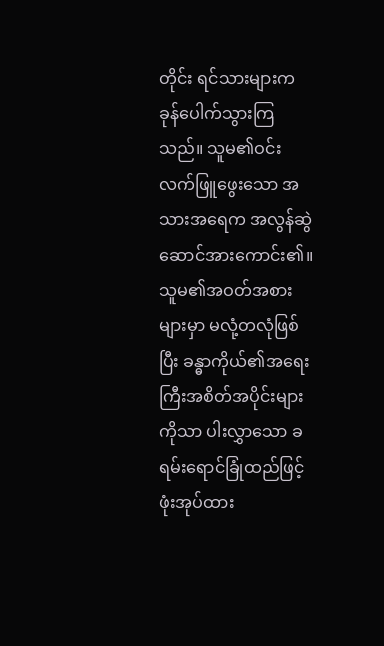တိုင်း ရင်သားများက ခုန်ပေါက်သွားကြသည်။ သူမ၏ဝင်းလက်ဖြူဖွေးသော အသားအရေက အလွန်ဆွဲဆောင်အားကောင်း၏။ သူမ၏အဝတ်အစားများမှာ မလုံ့တလုံဖြစ်ပြီး ခန္ဓာကိုယ်၏အရေးကြီးအစိတ်အပိုင်းများကိုသာ ပါးလွှာသော ခရမ်းရောင်ခြုံထည်ဖြင့် ဖုံးအုပ်ထား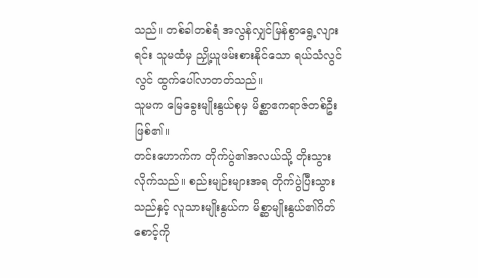သည်။ တစ်ခါတစ်ရံ အလွန်လျှင်မြန်စွာရွေ့လျားရင်း သူမထံမှ ညှို့ယူဖမ်းစားနိုင်သော ရယ်သံလွင်လွင် ထွက်ပေါ်လာတတ်သည်။
သူမက မြေခွေးမျိုးနွယ်စုမှ မိစ္ဆာဧကရာဇ်တစ်ဦးဖြစ်၏။
တင်းဟောက်က တိုက်ပွဲ၏အလယ်သို့ တိုးသွားလိုက်သည်။ စည်းမျဉ်းများအရ တိုက်ပွဲပြီးသွားသည်နှင့် လူသားမျိုးနွယ်က မိစ္ဆာမျိုးနွယ်၏ဂိတ်စောင့်ကို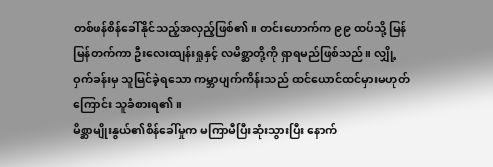တစ်ဖန်စိန်ခေါ်နိုင်သည့်အလှည့်ဖြစ်၏။ တင်းဟောက်က ၉၉ ထပ်သို့ မြန်မြန်တက်ကာ ဦးလေးထျန်းရှုနှင့် လမိစ္ဆာတို့ကို ရှာရမည်ဖြစ်သည်။ လျှို့ဝှက်ခန်းမှ သူမြင်ခဲ့ရသော ကမ္ဘာပျက်ကိန်းသည် ထင်ယောင်ထင်မှားမဟုတ်ကြောင်း သူခံစားရ၏။
မိစ္ဆာမျိုးနွယ်၏စိန်ခေါ်မှုက မကြာမီပြီးဆုံးသွားပြီး နောက်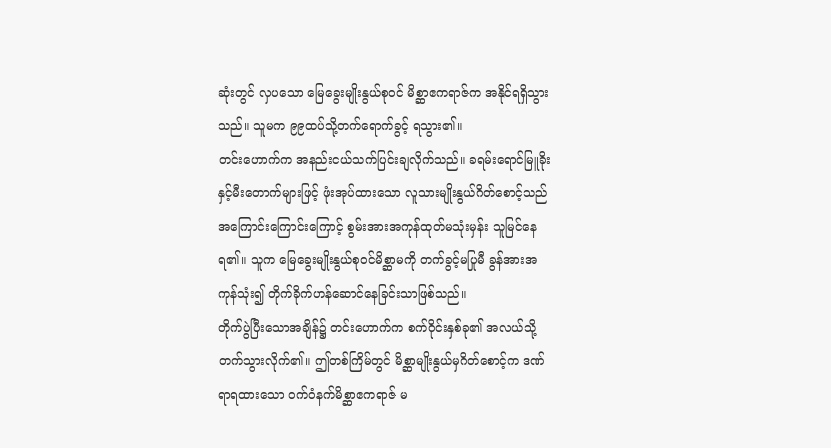ဆုံးတွင် လှပသော မြေခွေးမျိုးနွယ်စုဝင် မိစ္ဆာဧကရာဇ်က အနိုင်ရရှိသွားသည်။ သူမက ၉၉ထပ်သို့တက်ရောက်ခွင့် ရသွား၏။
တင်းဟောက်က အနည်းငယ်သက်ပြင်းချလိုက်သည်။ ခရမ်းရောင်မြူခိုးနှင့်မီးတောက်များဖြင့် ဖုံးအုပ်ထားသော လူသားမျိုးနွယ်ဂိတ်စောင့်သည် အကြောင်းကြောင်းကြောင့် စွမ်းအားအကုန်ထုတ်မသုံးမှန်း သူမြင်နေရ၏။ သူက မြေခွေးမျိုးနွယ်စုဝင်မိစ္ဆာမကို တက်ခွင့်မပြုမီ ခွန်အားအကုန်သုံး၍ တိုက်ခိုက်ဟန်ဆောင်နေခြင်းသာဖြစ်သည်။
တိုက်ပွဲပြီးသောအချိန်၌ တင်းဟောက်က စက်ဝိုင်းနှစ်ခု၏ အလယ်သို့တက်သွားလိုက်၏။ ဤတစ်ကြိမ်တွင် မိစ္ဆာမျိုးနွယ်မှဂိတ်စောင့်က ဒဏ်ရာရထားသော ဝက်ဝံနက်မိစ္ဆာဧကရာဇ် မ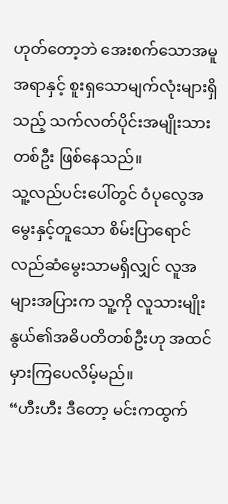ဟုတ်တော့ဘဲ အေးစက်သောအမူအရာနှင့် စူးရှသောမျက်လုံးများရှိသည့် သက်လတ်ပိုင်းအမျိုးသားတစ်ဦး ဖြစ်နေသည်။
သူ့လည်ပင်းပေါ်တွင် ဝံပုလွေအမွေးနှင့်တူသော စိမ်းပြာရောင်လည်ဆံမွေးသာမရှိလျှင် လူအများအပြားက သူ့ကို လူသားမျိုးနွယ်၏အဓိပတိတစ်ဦးဟု အထင်မှားကြပေလိမ့်မည်။
“ဟီးဟီး ဒီတော့ မင်းကထွက်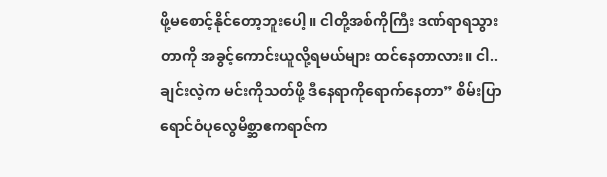ဖို့မစောင့်နိုင်တော့ဘူးပေါ့။ ငါတို့အစ်ကိုကြီး ဒဏ်ရာရသွားတာကို အခွင့်ကောင်းယူလို့ရမယ်များ ထင်နေတာလား။ ငါ.. ချင်းလဲ့က မင်းကိုသတ်ဖို့ ဒီနေရာကိုရောက်နေတာ” စိမ်းပြာရောင်ဝံပုလွေမိစ္ဆာဧကရာဇ်က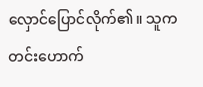လှောင်ပြောင်လိုက်၏။ သူက တင်းဟောက်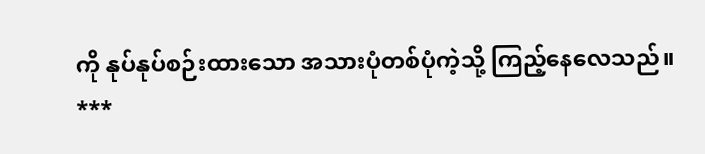ကို နုပ်နုပ်စဉ်းထားသော အသားပုံတစ်ပုံကဲ့သို့ ကြည့်နေလေသည်။
***